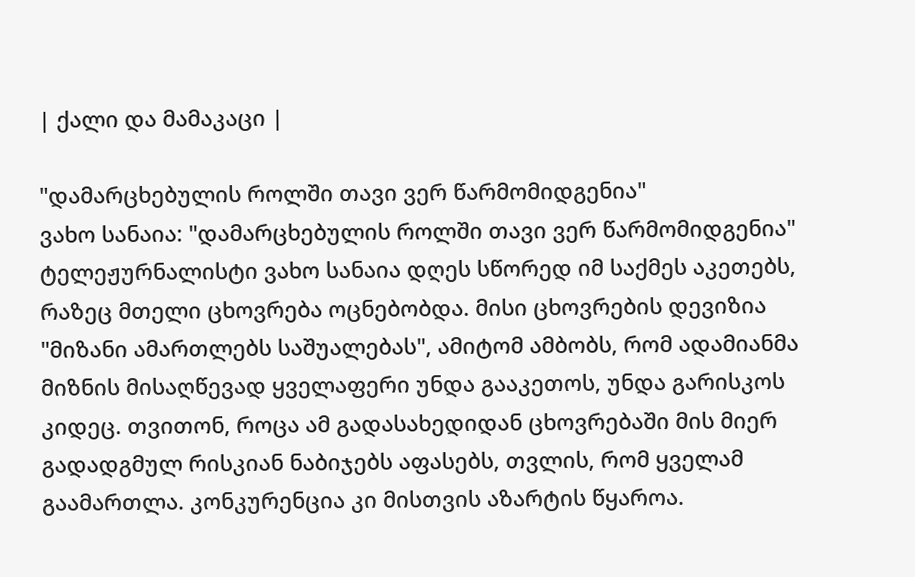| ქალი და მამაკაცი |

"დამარცხებულის როლში თავი ვერ წარმომიდგენია"
ვახო სანაია: "დამარცხებულის როლში თავი ვერ წარმომიდგენია"
ტელეჟურნალისტი ვახო სანაია დღეს სწორედ იმ საქმეს აკეთებს, რაზეც მთელი ცხოვრება ოცნებობდა. მისი ცხოვრების დევიზია "მიზანი ამართლებს საშუალებას", ამიტომ ამბობს, რომ ადამიანმა მიზნის მისაღწევად ყველაფერი უნდა გააკეთოს, უნდა გარისკოს კიდეც. თვითონ, როცა ამ გადასახედიდან ცხოვრებაში მის მიერ გადადგმულ რისკიან ნაბიჯებს აფასებს, თვლის, რომ ყველამ გაამართლა. კონკურენცია კი მისთვის აზარტის წყაროა.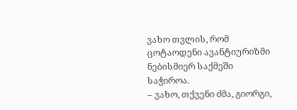ვახო თვლის, რომ ცოტაოდენი ავანტიურიზმი ნებისმიერ საქმეში საჭიროა.
– ვახო, თქვენი ძმა, გიორგი,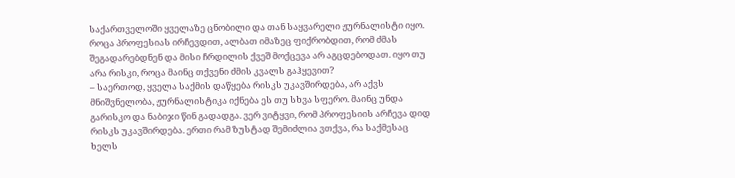საქართველოში ყველაზე ცნობილი და თან საყვარელი ჟურნალისტი იყო. როცა პროფესიას ირჩევდით, ალბათ იმაზეც ფიქრობდით, რომ ძმას შეგადარებდნენ და მისი ჩრდილის ქვეშ მოქცევა არ აგცდებოდათ. იყო თუ არა რისკი, როცა მაინც თქვენი ძმის კვალს გაჰყევით?
– საერთოდ, ყველა საქმის დაწყება რისკს უკავშირდება, არ აქვს მნიშვნელობა, ჟურნალისტიკა იქნება ეს თუ სხვა სფერო. მაინც უნდა გარისკო და ნაბიჯი წინ გადადგა. ვერ ვიტყვი, რომ პროფესიის არჩევა დიდ რისკს უკავშირდება. ერთი რამ ზუსტად შემიძლია ვთქვა, რა საქმესაც ხელს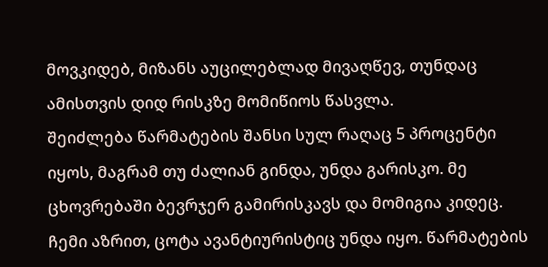მოვკიდებ, მიზანს აუცილებლად მივაღწევ, თუნდაც ამისთვის დიდ რისკზე მომიწიოს წასვლა.
შეიძლება წარმატების შანსი სულ რაღაც 5 პროცენტი იყოს, მაგრამ თუ ძალიან გინდა, უნდა გარისკო. მე ცხოვრებაში ბევრჯერ გამირისკავს და მომიგია კიდეც. ჩემი აზრით, ცოტა ავანტიურისტიც უნდა იყო. წარმატების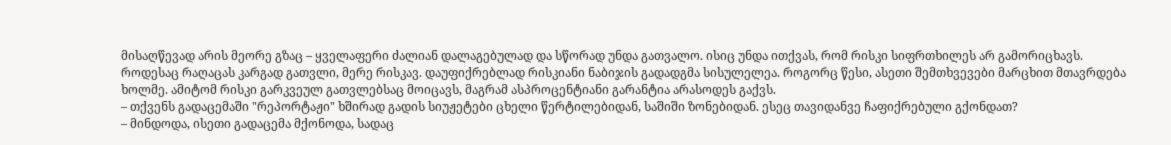მისაღწევად არის მეორე გზაც – ყველაფერი ძალიან დალაგებულად და სწორად უნდა გათვალო. ისიც უნდა ითქვას, რომ რისკი სიფრთხილეს არ გამორიცხავს. როდესაც რაღაცას კარგად გათვლი, მერე რისკავ. დაუფიქრებლად რისკიანი ნაბიჯის გადადგმა სისულელეა. როგორც წესი, ასეთი შემთხვევები მარცხით მთავრდება ხოლმე. ამიტომ რისკი გარკვეულ გათვლებსაც მოიცავს, მაგრამ ასპროცენტიანი გარანტია არასოდეს გაქვს.
– თქვენს გადაცემაში "რეპორტაჟი" ხშირად გადის სიუჟეტები ცხელი წერტილებიდან, საშიში ზონებიდან. ესეც თავიდანვე ჩაფიქრებული გქონდათ?
– მინდოდა, ისეთი გადაცემა მქონოდა, სადაც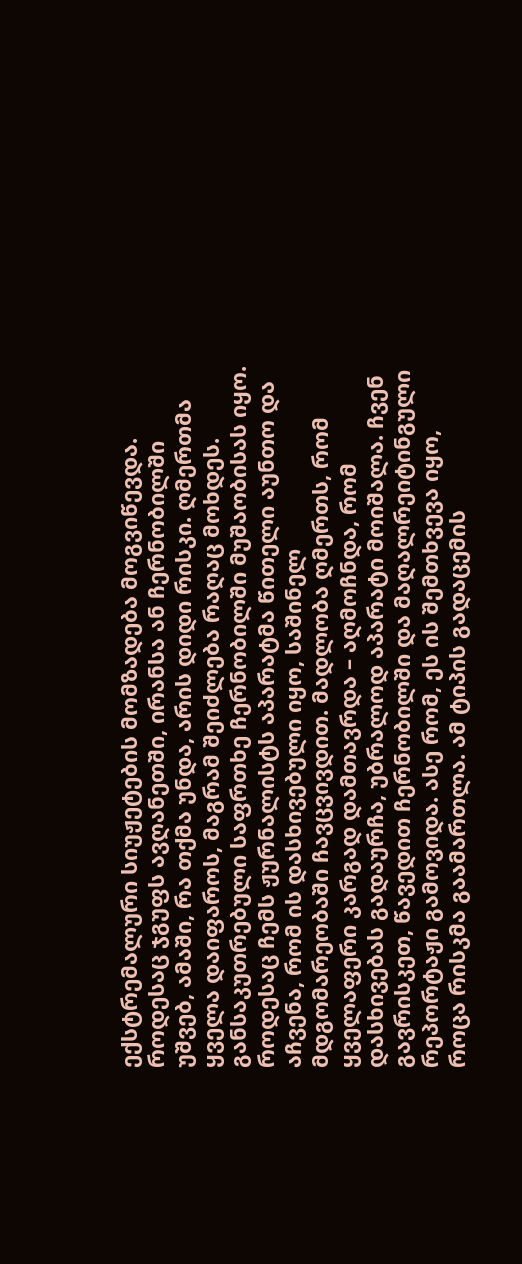ექსტრემალური სიუჟეტების მომზადება მოგვიწევდა. როდესაც ჯგუფს ავღანეთში, ირანსა ან ჩერნობილში უშვებ, ამაში, რა თქმა უნდა, არის დიდი რისკი. ღმერთმა ყველა დაიფაროს, მაგრამ შეიძლება რაღაც მოხდეს. განსაკუთრებული საფრთხე ჩერნობილში მუშაობისას იყო. როდესაც ჩემს ჟურნალისტს აპარატმა წითელი აუნთო და აჩვენა, რომ ის დასხივებული იყო, საშინელ მდგომარეობაში ჩავცვივდით. მადლობა ღმერთს, რომ ყველაფერი კარგად დამთავრდა – აღმოჩნდა, რომ დასხივებას გადაურჩა, უბრალოდ აპარატი მოიშალა. ჩვენ გავრისკეთ, წავედით ჩერნობილში და მაღალრეიტინგული რეპორტაჟი გამოვიდა. ასე რომ, ეს ის შემთხვევა იყო, როცა რისკმა გაამართლა. ამ ტიპის გადაცემის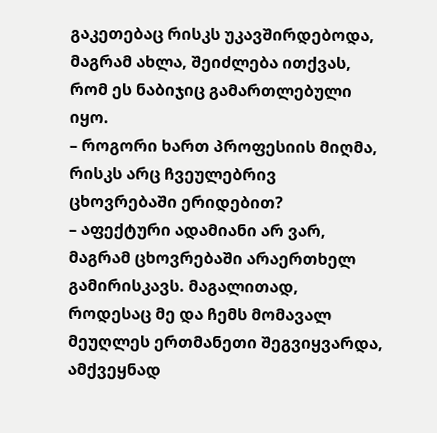გაკეთებაც რისკს უკავშირდებოდა, მაგრამ ახლა, შეიძლება ითქვას, რომ ეს ნაბიჯიც გამართლებული იყო.
– როგორი ხართ პროფესიის მიღმა, რისკს არც ჩვეულებრივ ცხოვრებაში ერიდებით?
– აფექტური ადამიანი არ ვარ, მაგრამ ცხოვრებაში არაერთხელ გამირისკავს. მაგალითად, როდესაც მე და ჩემს მომავალ მეუღლეს ერთმანეთი შეგვიყვარდა, ამქვეყნად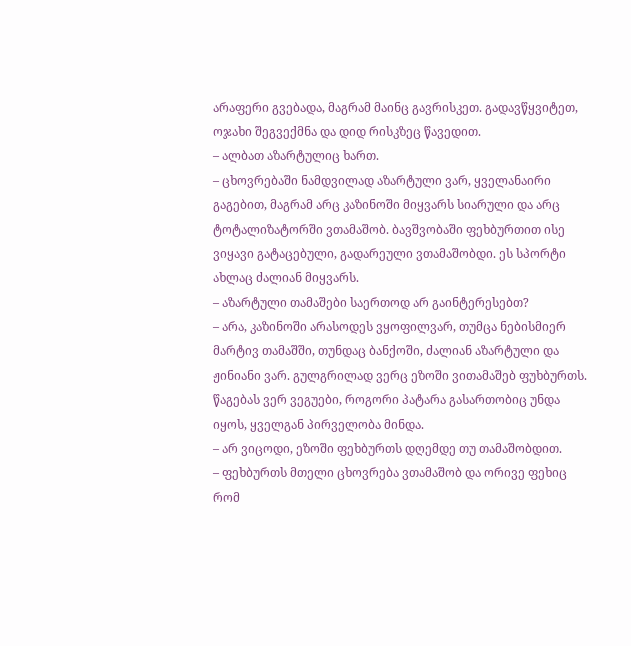არაფერი გვებადა, მაგრამ მაინც გავრისკეთ. გადავწყვიტეთ, ოჯახი შეგვექმნა და დიდ რისკზეც წავედით.
– ალბათ აზარტულიც ხართ.
– ცხოვრებაში ნამდვილად აზარტული ვარ, ყველანაირი გაგებით, მაგრამ არც კაზინოში მიყვარს სიარული და არც ტოტალიზატორში ვთამაშობ. ბავშვობაში ფეხბურთით ისე ვიყავი გატაცებული, გადარეული ვთამაშობდი. ეს სპორტი ახლაც ძალიან მიყვარს.
– აზარტული თამაშები საერთოდ არ გაინტერესებთ?
– არა, კაზინოში არასოდეს ვყოფილვარ, თუმცა ნებისმიერ მარტივ თამაშში, თუნდაც ბანქოში, ძალიან აზარტული და ჟინიანი ვარ. გულგრილად ვერც ეზოში ვითამაშებ ფუხბურთს. წაგებას ვერ ვეგუები, როგორი პატარა გასართობიც უნდა იყოს, ყველგან პირველობა მინდა.
– არ ვიცოდი, ეზოში ფეხბურთს დღემდე თუ თამაშობდით.
– ფეხბურთს მთელი ცხოვრება ვთამაშობ და ორივე ფეხიც რომ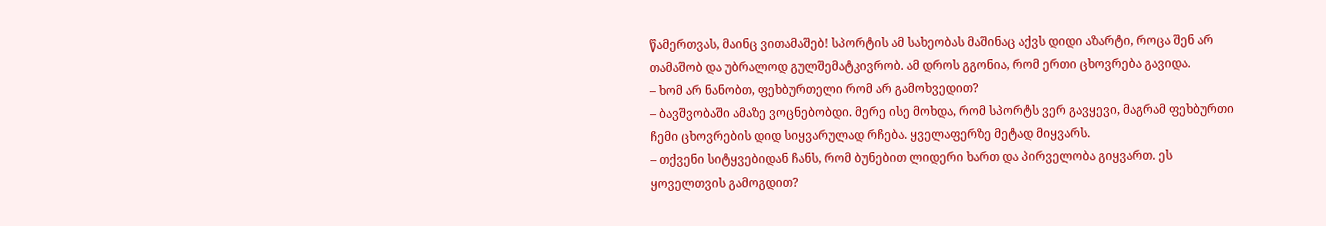წამერთვას, მაინც ვითამაშებ! სპორტის ამ სახეობას მაშინაც აქვს დიდი აზარტი, როცა შენ არ თამაშობ და უბრალოდ გულშემატკივრობ. ამ დროს გგონია, რომ ერთი ცხოვრება გავიდა.
– ხომ არ ნანობთ, ფეხბურთელი რომ არ გამოხვედით?
– ბავშვობაში ამაზე ვოცნებობდი. მერე ისე მოხდა, რომ სპორტს ვერ გავყევი, მაგრამ ფეხბურთი ჩემი ცხოვრების დიდ სიყვარულად რჩება. ყველაფერზე მეტად მიყვარს.
– თქვენი სიტყვებიდან ჩანს, რომ ბუნებით ლიდერი ხართ და პირველობა გიყვართ. ეს ყოველთვის გამოგდით?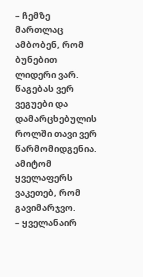– ჩემზე მართლაც ამბობენ, რომ ბუნებით ლიდერი ვარ. წაგებას ვერ ვეგუები და დამარცხებულის როლში თავი ვერ წარმომიდგენია. ამიტომ ყველაფერს ვაკეთებ, რომ გავიმარჯვო.
– ყველანაირ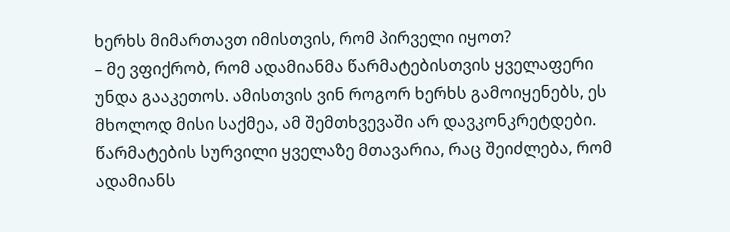ხერხს მიმართავთ იმისთვის, რომ პირველი იყოთ?
– მე ვფიქრობ, რომ ადამიანმა წარმატებისთვის ყველაფერი უნდა გააკეთოს. ამისთვის ვინ როგორ ხერხს გამოიყენებს, ეს მხოლოდ მისი საქმეა, ამ შემთხვევაში არ დავკონკრეტდები. წარმატების სურვილი ყველაზე მთავარია, რაც შეიძლება, რომ ადამიანს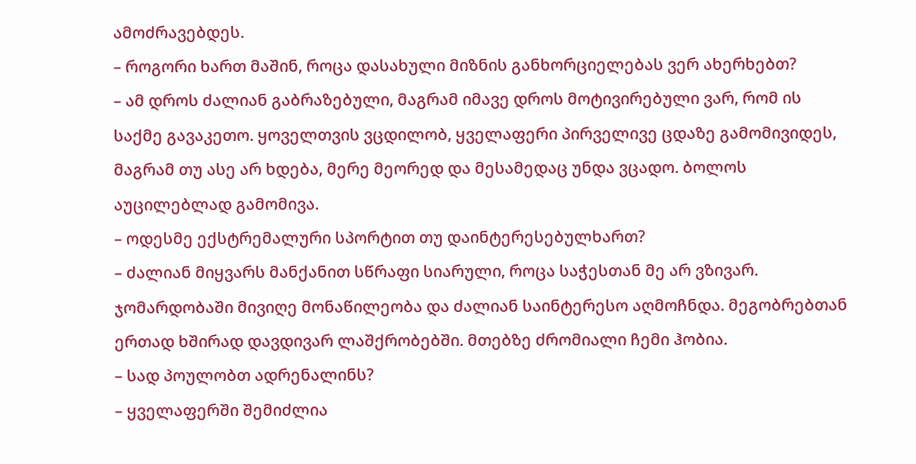ამოძრავებდეს.
– როგორი ხართ მაშინ, როცა დასახული მიზნის განხორციელებას ვერ ახერხებთ?
– ამ დროს ძალიან გაბრაზებული, მაგრამ იმავე დროს მოტივირებული ვარ, რომ ის საქმე გავაკეთო. ყოველთვის ვცდილობ, ყველაფერი პირველივე ცდაზე გამომივიდეს, მაგრამ თუ ასე არ ხდება, მერე მეორედ და მესამედაც უნდა ვცადო. ბოლოს აუცილებლად გამომივა.
– ოდესმე ექსტრემალური სპორტით თუ დაინტერესებულხართ?
– ძალიან მიყვარს მანქანით სწრაფი სიარული, როცა საჭესთან მე არ ვზივარ. ჯომარდობაში მივიღე მონაწილეობა და ძალიან საინტერესო აღმოჩნდა. მეგობრებთან ერთად ხშირად დავდივარ ლაშქრობებში. მთებზე ძრომიალი ჩემი ჰობია.
– სად პოულობთ ადრენალინს?
– ყველაფერში შემიძლია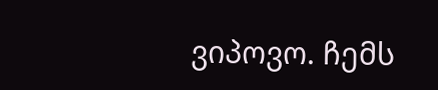ვიპოვო. ჩემს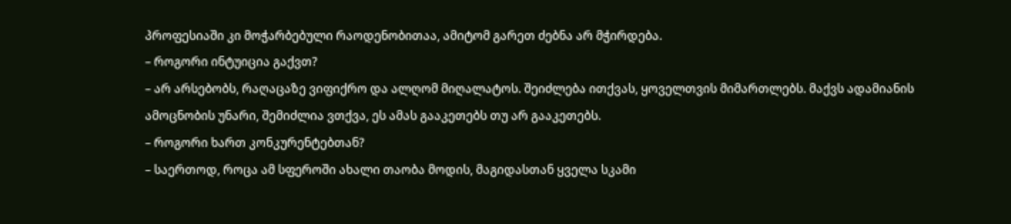პროფესიაში კი მოჭარბებული რაოდენობითაა, ამიტომ გარეთ ძებნა არ მჭირდება.
– როგორი ინტუიცია გაქვთ?
– არ არსებობს, რაღაცაზე ვიფიქრო და ალღომ მიღალატოს. შეიძლება ითქვას, ყოველთვის მიმართლებს. მაქვს ადამიანის ამოცნობის უნარი, შემიძლია ვთქვა, ეს ამას გააკეთებს თუ არ გააკეთებს.
– როგორი ხართ კონკურენტებთან?
– საერთოდ, როცა ამ სფეროში ახალი თაობა მოდის, მაგიდასთან ყველა სკამი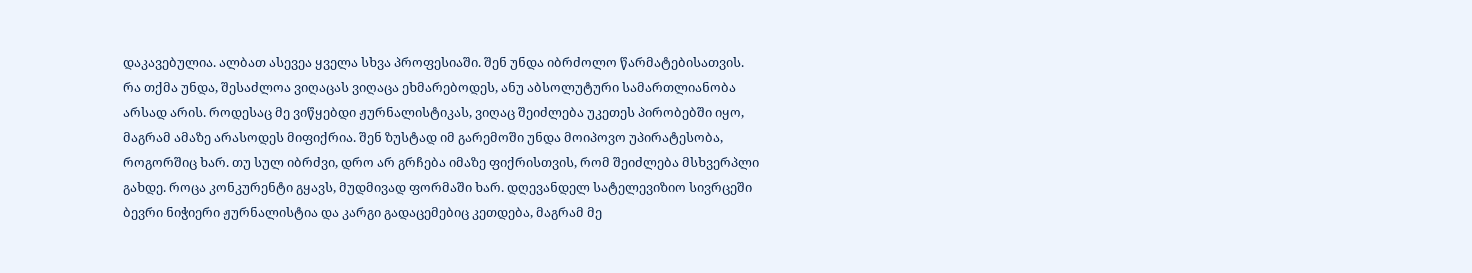დაკავებულია. ალბათ ასევეა ყველა სხვა პროფესიაში. შენ უნდა იბრძოლო წარმატებისათვის. რა თქმა უნდა, შესაძლოა ვიღაცას ვიღაცა ეხმარებოდეს, ანუ აბსოლუტური სამართლიანობა არსად არის. როდესაც მე ვიწყებდი ჟურნალისტიკას, ვიღაც შეიძლება უკეთეს პირობებში იყო, მაგრამ ამაზე არასოდეს მიფიქრია. შენ ზუსტად იმ გარემოში უნდა მოიპოვო უპირატესობა, როგორშიც ხარ. თუ სულ იბრძვი, დრო არ გრჩება იმაზე ფიქრისთვის, რომ შეიძლება მსხვერპლი გახდე. როცა კონკურენტი გყავს, მუდმივად ფორმაში ხარ. დღევანდელ სატელევიზიო სივრცეში ბევრი ნიჭიერი ჟურნალისტია და კარგი გადაცემებიც კეთდება, მაგრამ მე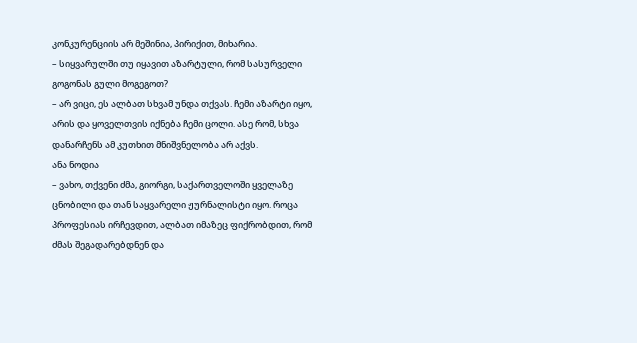კონკურენციის არ მეშინია, პირიქით, მიხარია.
– სიყვარულში თუ იყავით აზარტული, რომ სასურველი გოგონას გული მოგეგოთ?
– არ ვიცი, ეს ალბათ სხვამ უნდა თქვას. ჩემი აზარტი იყო, არის და ყოველთვის იქნება ჩემი ცოლი. ასე რომ, სხვა დანარჩენს ამ კუთხით მნიშვნელობა არ აქვს.
ანა ნოდია
– ვახო, თქვენი ძმა, გიორგი, საქართველოში ყველაზე ცნობილი და თან საყვარელი ჟურნალისტი იყო. როცა პროფესიას ირჩევდით, ალბათ იმაზეც ფიქრობდით, რომ ძმას შეგადარებდნენ და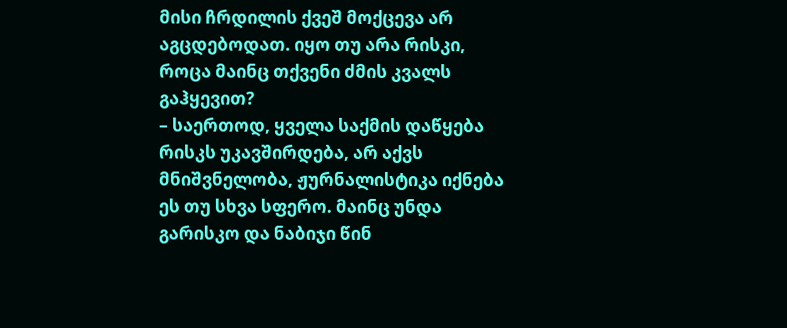მისი ჩრდილის ქვეშ მოქცევა არ აგცდებოდათ. იყო თუ არა რისკი, როცა მაინც თქვენი ძმის კვალს გაჰყევით?
– საერთოდ, ყველა საქმის დაწყება რისკს უკავშირდება, არ აქვს მნიშვნელობა, ჟურნალისტიკა იქნება ეს თუ სხვა სფერო. მაინც უნდა გარისკო და ნაბიჯი წინ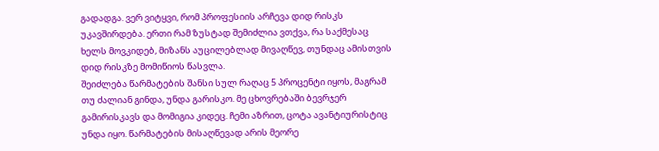გადადგა. ვერ ვიტყვი, რომ პროფესიის არჩევა დიდ რისკს უკავშირდება. ერთი რამ ზუსტად შემიძლია ვთქვა, რა საქმესაც ხელს მოვკიდებ, მიზანს აუცილებლად მივაღწევ, თუნდაც ამისთვის დიდ რისკზე მომიწიოს წასვლა.
შეიძლება წარმატების შანსი სულ რაღაც 5 პროცენტი იყოს, მაგრამ თუ ძალიან გინდა, უნდა გარისკო. მე ცხოვრებაში ბევრჯერ გამირისკავს და მომიგია კიდეც. ჩემი აზრით, ცოტა ავანტიურისტიც უნდა იყო. წარმატების მისაღწევად არის მეორე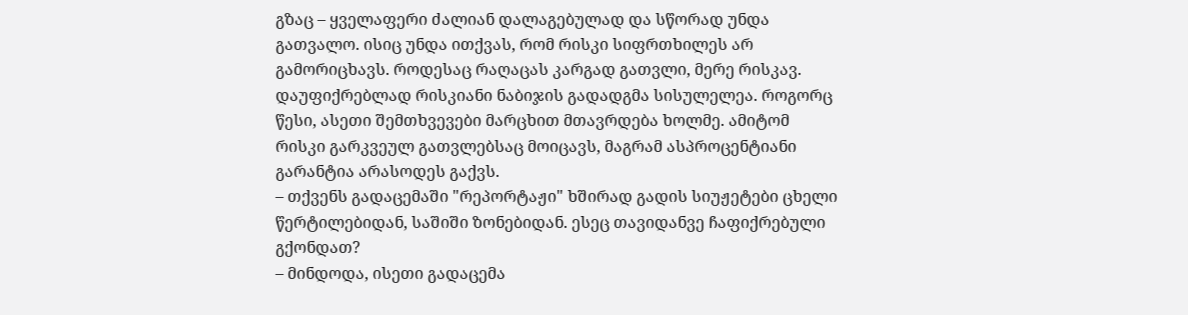გზაც – ყველაფერი ძალიან დალაგებულად და სწორად უნდა გათვალო. ისიც უნდა ითქვას, რომ რისკი სიფრთხილეს არ გამორიცხავს. როდესაც რაღაცას კარგად გათვლი, მერე რისკავ. დაუფიქრებლად რისკიანი ნაბიჯის გადადგმა სისულელეა. როგორც წესი, ასეთი შემთხვევები მარცხით მთავრდება ხოლმე. ამიტომ რისკი გარკვეულ გათვლებსაც მოიცავს, მაგრამ ასპროცენტიანი გარანტია არასოდეს გაქვს.
– თქვენს გადაცემაში "რეპორტაჟი" ხშირად გადის სიუჟეტები ცხელი წერტილებიდან, საშიში ზონებიდან. ესეც თავიდანვე ჩაფიქრებული გქონდათ?
– მინდოდა, ისეთი გადაცემა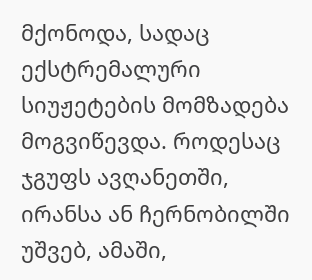მქონოდა, სადაც ექსტრემალური სიუჟეტების მომზადება მოგვიწევდა. როდესაც ჯგუფს ავღანეთში, ირანსა ან ჩერნობილში უშვებ, ამაში,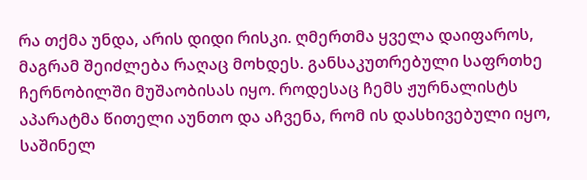რა თქმა უნდა, არის დიდი რისკი. ღმერთმა ყველა დაიფაროს, მაგრამ შეიძლება რაღაც მოხდეს. განსაკუთრებული საფრთხე ჩერნობილში მუშაობისას იყო. როდესაც ჩემს ჟურნალისტს აპარატმა წითელი აუნთო და აჩვენა, რომ ის დასხივებული იყო, საშინელ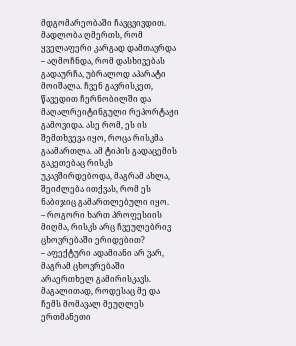მდგომარეობაში ჩავცვივდით. მადლობა ღმერთს, რომ ყველაფერი კარგად დამთავრდა – აღმოჩნდა, რომ დასხივებას გადაურჩა, უბრალოდ აპარატი მოიშალა. ჩვენ გავრისკეთ, წავედით ჩერნობილში და მაღალრეიტინგული რეპორტაჟი გამოვიდა. ასე რომ, ეს ის შემთხვევა იყო, როცა რისკმა გაამართლა. ამ ტიპის გადაცემის გაკეთებაც რისკს უკავშირდებოდა, მაგრამ ახლა, შეიძლება ითქვას, რომ ეს ნაბიჯიც გამართლებული იყო.
– როგორი ხართ პროფესიის მიღმა, რისკს არც ჩვეულებრივ ცხოვრებაში ერიდებით?
– აფექტური ადამიანი არ ვარ, მაგრამ ცხოვრებაში არაერთხელ გამირისკავს. მაგალითად, როდესაც მე და ჩემს მომავალ მეუღლეს ერთმანეთი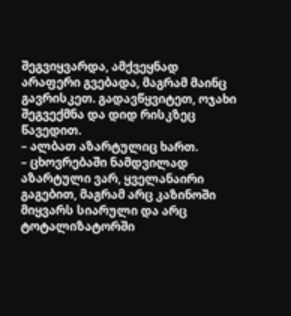შეგვიყვარდა, ამქვეყნად არაფერი გვებადა, მაგრამ მაინც გავრისკეთ. გადავწყვიტეთ, ოჯახი შეგვექმნა და დიდ რისკზეც წავედით.
– ალბათ აზარტულიც ხართ.
– ცხოვრებაში ნამდვილად აზარტული ვარ, ყველანაირი გაგებით, მაგრამ არც კაზინოში მიყვარს სიარული და არც ტოტალიზატორში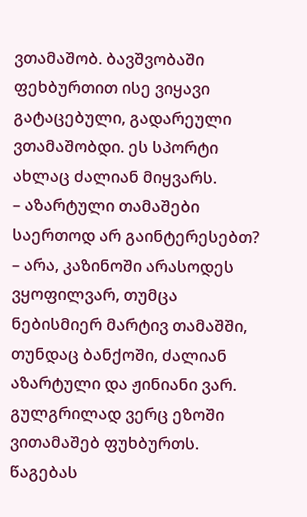ვთამაშობ. ბავშვობაში ფეხბურთით ისე ვიყავი გატაცებული, გადარეული ვთამაშობდი. ეს სპორტი ახლაც ძალიან მიყვარს.
– აზარტული თამაშები საერთოდ არ გაინტერესებთ?
– არა, კაზინოში არასოდეს ვყოფილვარ, თუმცა ნებისმიერ მარტივ თამაშში, თუნდაც ბანქოში, ძალიან აზარტული და ჟინიანი ვარ. გულგრილად ვერც ეზოში ვითამაშებ ფუხბურთს. წაგებას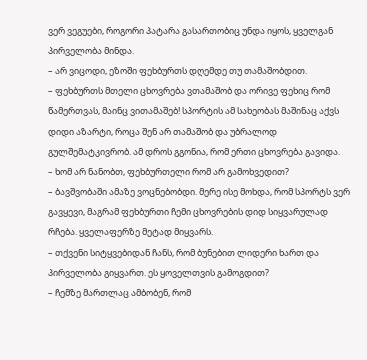ვერ ვეგუები, როგორი პატარა გასართობიც უნდა იყოს, ყველგან პირველობა მინდა.
– არ ვიცოდი, ეზოში ფეხბურთს დღემდე თუ თამაშობდით.
– ფეხბურთს მთელი ცხოვრება ვთამაშობ და ორივე ფეხიც რომ წამერთვას, მაინც ვითამაშებ! სპორტის ამ სახეობას მაშინაც აქვს დიდი აზარტი, როცა შენ არ თამაშობ და უბრალოდ გულშემატკივრობ. ამ დროს გგონია, რომ ერთი ცხოვრება გავიდა.
– ხომ არ ნანობთ, ფეხბურთელი რომ არ გამოხვედით?
– ბავშვობაში ამაზე ვოცნებობდი. მერე ისე მოხდა, რომ სპორტს ვერ გავყევი, მაგრამ ფეხბურთი ჩემი ცხოვრების დიდ სიყვარულად რჩება. ყველაფერზე მეტად მიყვარს.
– თქვენი სიტყვებიდან ჩანს, რომ ბუნებით ლიდერი ხართ და პირველობა გიყვართ. ეს ყოველთვის გამოგდით?
– ჩემზე მართლაც ამბობენ, რომ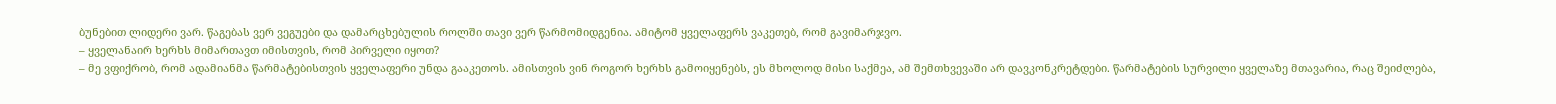ბუნებით ლიდერი ვარ. წაგებას ვერ ვეგუები და დამარცხებულის როლში თავი ვერ წარმომიდგენია. ამიტომ ყველაფერს ვაკეთებ, რომ გავიმარჯვო.
– ყველანაირ ხერხს მიმართავთ იმისთვის, რომ პირველი იყოთ?
– მე ვფიქრობ, რომ ადამიანმა წარმატებისთვის ყველაფერი უნდა გააკეთოს. ამისთვის ვინ როგორ ხერხს გამოიყენებს, ეს მხოლოდ მისი საქმეა, ამ შემთხვევაში არ დავკონკრეტდები. წარმატების სურვილი ყველაზე მთავარია, რაც შეიძლება,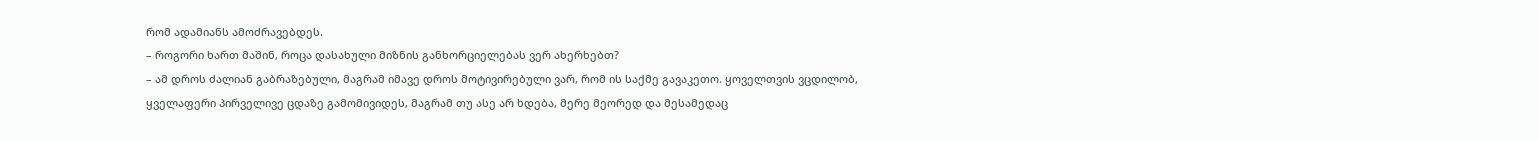რომ ადამიანს ამოძრავებდეს.
– როგორი ხართ მაშინ, როცა დასახული მიზნის განხორციელებას ვერ ახერხებთ?
– ამ დროს ძალიან გაბრაზებული, მაგრამ იმავე დროს მოტივირებული ვარ, რომ ის საქმე გავაკეთო. ყოველთვის ვცდილობ, ყველაფერი პირველივე ცდაზე გამომივიდეს, მაგრამ თუ ასე არ ხდება, მერე მეორედ და მესამედაც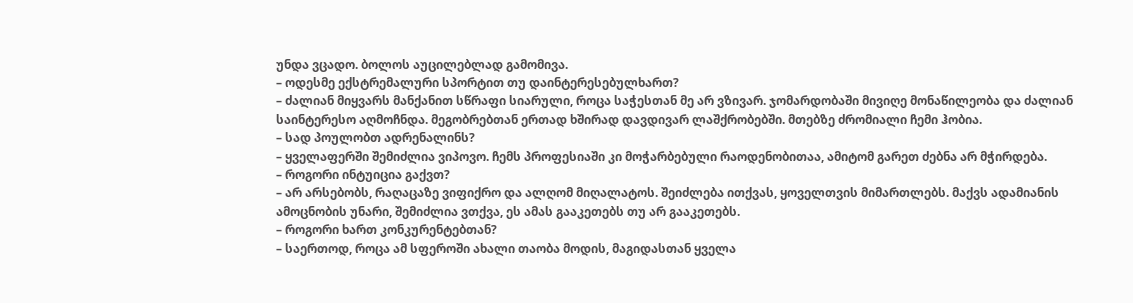უნდა ვცადო. ბოლოს აუცილებლად გამომივა.
– ოდესმე ექსტრემალური სპორტით თუ დაინტერესებულხართ?
– ძალიან მიყვარს მანქანით სწრაფი სიარული, როცა საჭესთან მე არ ვზივარ. ჯომარდობაში მივიღე მონაწილეობა და ძალიან საინტერესო აღმოჩნდა. მეგობრებთან ერთად ხშირად დავდივარ ლაშქრობებში. მთებზე ძრომიალი ჩემი ჰობია.
– სად პოულობთ ადრენალინს?
– ყველაფერში შემიძლია ვიპოვო. ჩემს პროფესიაში კი მოჭარბებული რაოდენობითაა, ამიტომ გარეთ ძებნა არ მჭირდება.
– როგორი ინტუიცია გაქვთ?
– არ არსებობს, რაღაცაზე ვიფიქრო და ალღომ მიღალატოს. შეიძლება ითქვას, ყოველთვის მიმართლებს. მაქვს ადამიანის ამოცნობის უნარი, შემიძლია ვთქვა, ეს ამას გააკეთებს თუ არ გააკეთებს.
– როგორი ხართ კონკურენტებთან?
– საერთოდ, როცა ამ სფეროში ახალი თაობა მოდის, მაგიდასთან ყველა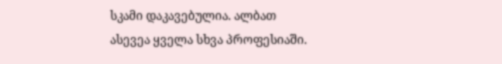სკამი დაკავებულია. ალბათ ასევეა ყველა სხვა პროფესიაში.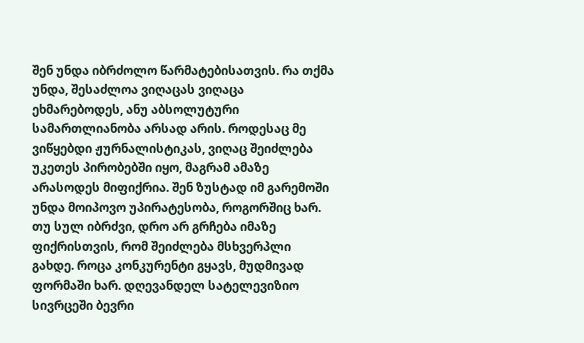შენ უნდა იბრძოლო წარმატებისათვის. რა თქმა უნდა, შესაძლოა ვიღაცას ვიღაცა ეხმარებოდეს, ანუ აბსოლუტური სამართლიანობა არსად არის. როდესაც მე ვიწყებდი ჟურნალისტიკას, ვიღაც შეიძლება უკეთეს პირობებში იყო, მაგრამ ამაზე არასოდეს მიფიქრია. შენ ზუსტად იმ გარემოში უნდა მოიპოვო უპირატესობა, როგორშიც ხარ. თუ სულ იბრძვი, დრო არ გრჩება იმაზე ფიქრისთვის, რომ შეიძლება მსხვერპლი გახდე. როცა კონკურენტი გყავს, მუდმივად ფორმაში ხარ. დღევანდელ სატელევიზიო სივრცეში ბევრი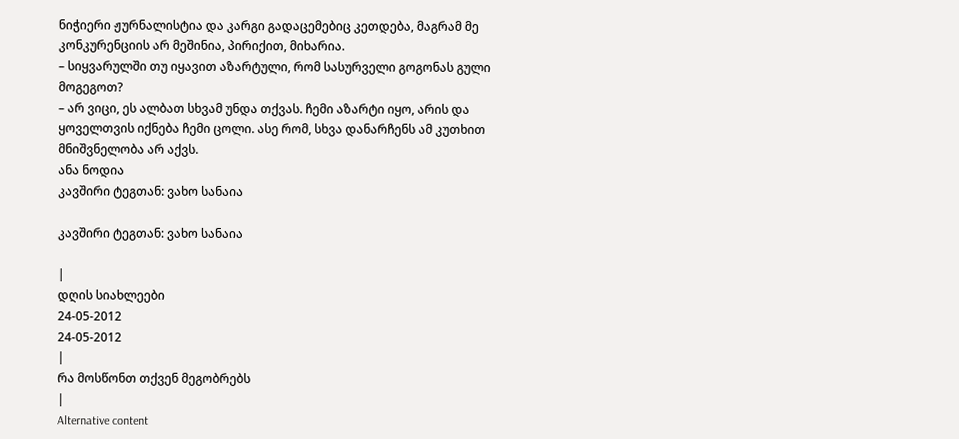ნიჭიერი ჟურნალისტია და კარგი გადაცემებიც კეთდება, მაგრამ მე კონკურენციის არ მეშინია, პირიქით, მიხარია.
– სიყვარულში თუ იყავით აზარტული, რომ სასურველი გოგონას გული მოგეგოთ?
– არ ვიცი, ეს ალბათ სხვამ უნდა თქვას. ჩემი აზარტი იყო, არის და ყოველთვის იქნება ჩემი ცოლი. ასე რომ, სხვა დანარჩენს ამ კუთხით მნიშვნელობა არ აქვს.
ანა ნოდია
კავშირი ტეგთან: ვახო სანაია

კავშირი ტეგთან: ვახო სანაია

|
დღის სიახლეები
24-05-2012
24-05-2012
|
რა მოსწონთ თქვენ მეგობრებს
|
Alternative content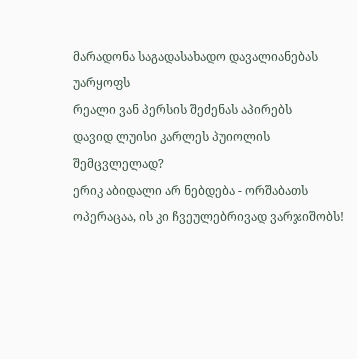მარადონა საგადასახადო დავალიანებას უარყოფს
რეალი ვან პერსის შეძენას აპირებს
დავიდ ლუისი კარლეს პუიოლის შემცვლელად?
ერიკ აბიდალი არ ნებდება - ორშაბათს ოპერაცაა, ის კი ჩვეულებრივად ვარჯიშობს!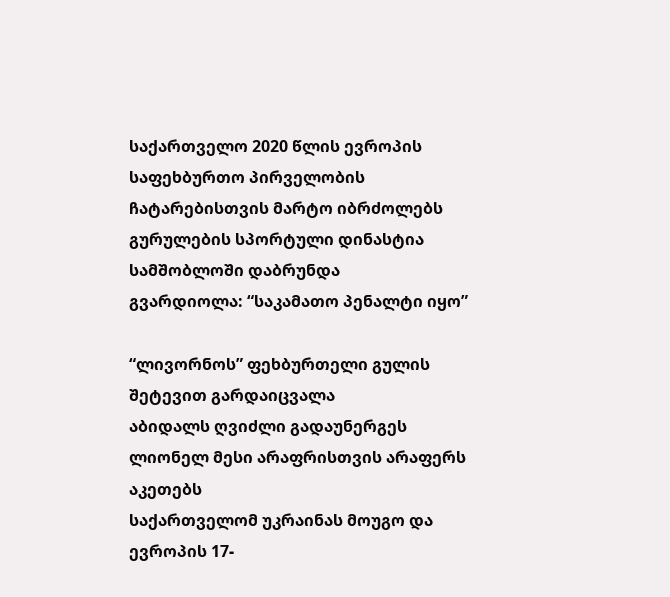საქართველო 2020 წლის ევროპის საფეხბურთო პირველობის ჩატარებისთვის მარტო იბრძოლებს
გურულების სპორტული დინასტია სამშობლოში დაბრუნდა
გვარდიოლა: “საკამათო პენალტი იყო”

“ლივორნოს” ფეხბურთელი გულის შეტევით გარდაიცვალა
აბიდალს ღვიძლი გადაუნერგეს
ლიონელ მესი არაფრისთვის არაფერს აკეთებს
საქართველომ უკრაინას მოუგო და ევროპის 17-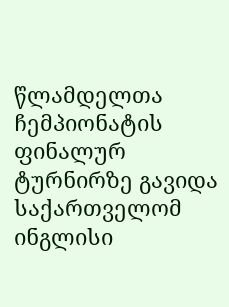წლამდელთა ჩემპიონატის ფინალურ ტურნირზე გავიდა
საქართველომ ინგლისი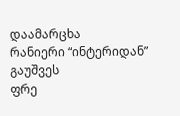დაამარცხა
რანიერი “ინტერიდან” გაუშვეს
ფრე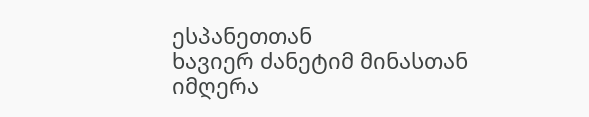ესპანეთთან
ხავიერ ძანეტიმ მინასთან იმღერა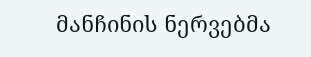მანჩინის ნერვებმა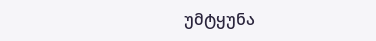უმტყუნა